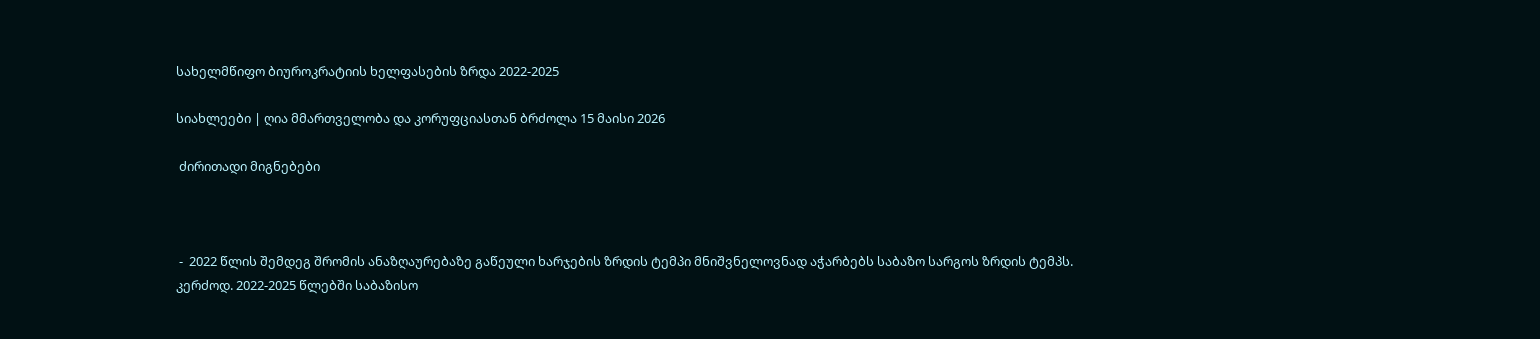სახელმწიფო ბიუროკრატიის ხელფასების ზრდა 2022-2025

სიახლეები | ღია მმართველობა და კორუფციასთან ბრძოლა 15 მაისი 2026

 ძირითადი მიგნებები



 -  2022 წლის შემდეგ შრომის ანაზღაურებაზე გაწეული ხარჯების ზრდის ტემპი მნიშვნელოვნად აჭარბებს საბაზო სარგოს ზრდის ტემპს. კერძოდ. 2022-2025 წლებში საბაზისო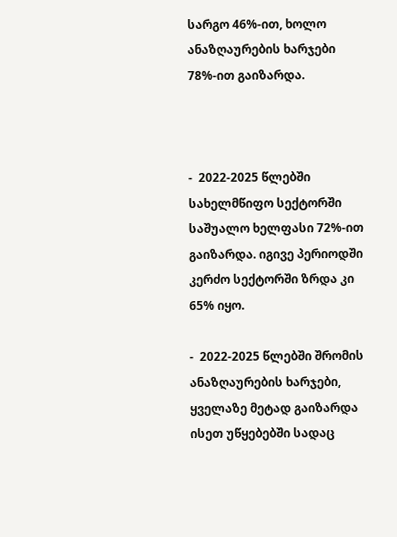სარგო 46%-ით, ხოლო ანაზღაურების ხარჯები 78%-ით გაიზარდა.



-  2022-2025 წლებში სახელმწიფო სექტორში საშუალო ხელფასი 72%-ით გაიზარდა. იგივე პერიოდში კერძო სექტორში ზრდა კი 65% იყო.

-  2022-2025 წლებში შრომის ანაზღაურების ხარჯები,  ყველაზე მეტად გაიზარდა ისეთ უწყებებში სადაც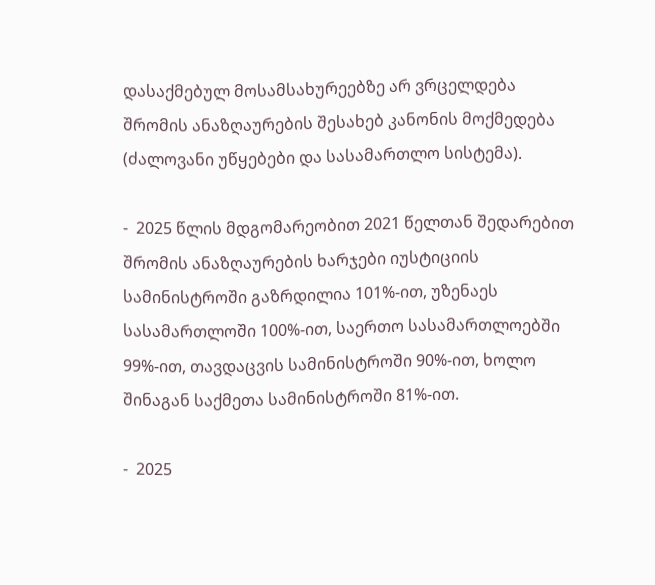დასაქმებულ მოსამსახურეებზე არ ვრცელდება შრომის ანაზღაურების შესახებ კანონის მოქმედება (ძალოვანი უწყებები და სასამართლო სისტემა).

-  2025 წლის მდგომარეობით 2021 წელთან შედარებით შრომის ანაზღაურების ხარჯები იუსტიციის სამინისტროში გაზრდილია 101%-ით, უზენაეს სასამართლოში 100%-ით, საერთო სასამართლოებში 99%-ით, თავდაცვის სამინისტროში 90%-ით, ხოლო შინაგან საქმეთა სამინისტროში 81%-ით.

-  2025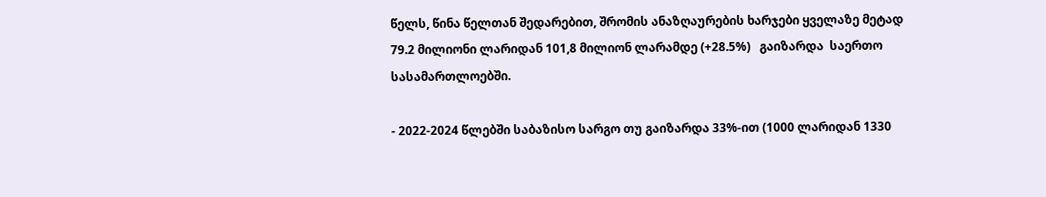წელს, წინა წელთან შედარებით, შრომის ანაზღაურების ხარჯები ყველაზე მეტად 79.2 მილიონი ლარიდან 101,8 მილიონ ლარამდე (+28.5%)   გაიზარდა  საერთო სასამართლოებში.

- 2022-2024 წლებში საბაზისო სარგო თუ გაიზარდა 33%-ით (1000 ლარიდან 1330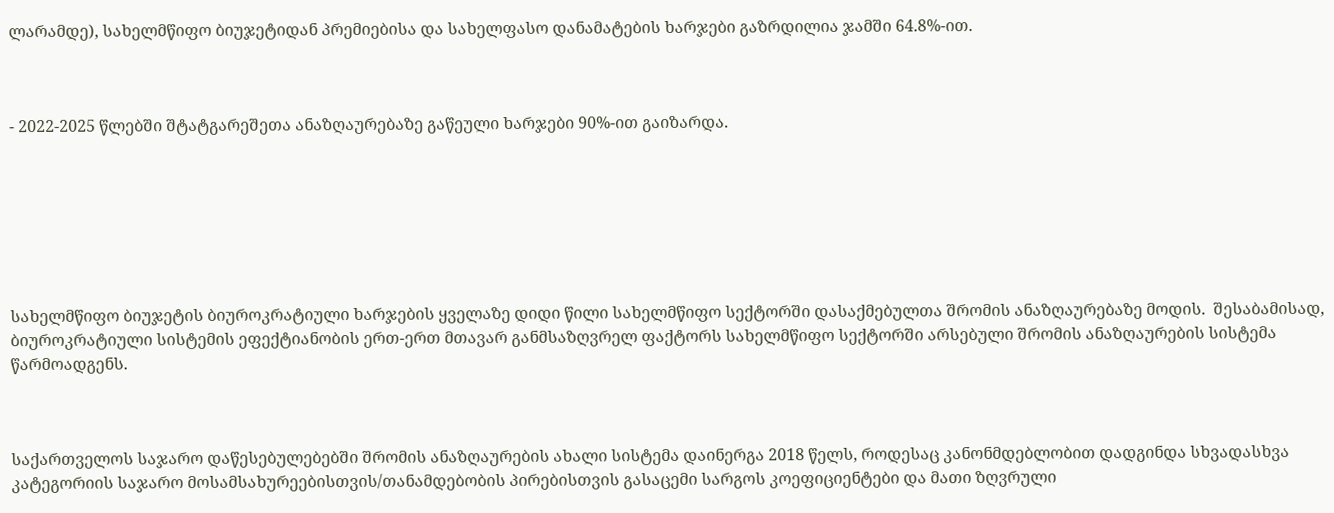ლარამდე), სახელმწიფო ბიუჯეტიდან პრემიებისა და სახელფასო დანამატების ხარჯები გაზრდილია ჯამში 64.8%-ით.



- 2022-2025 წლებში შტატგარეშეთა ანაზღაურებაზე გაწეული ხარჯები 90%-ით გაიზარდა.







სახელმწიფო ბიუჯეტის ბიუროკრატიული ხარჯების ყველაზე დიდი წილი სახელმწიფო სექტორში დასაქმებულთა შრომის ანაზღაურებაზე მოდის.  შესაბამისად, ბიუროკრატიული სისტემის ეფექტიანობის ერთ-ერთ მთავარ განმსაზღვრელ ფაქტორს სახელმწიფო სექტორში არსებული შრომის ანაზღაურების სისტემა წარმოადგენს.



საქართველოს საჯარო დაწესებულებებში შრომის ანაზღაურების ახალი სისტემა დაინერგა 2018 წელს, როდესაც კანონმდებლობით დადგინდა სხვადასხვა კატეგორიის საჯარო მოსამსახურეებისთვის/თანამდებობის პირებისთვის გასაცემი სარგოს კოეფიციენტები და მათი ზღვრული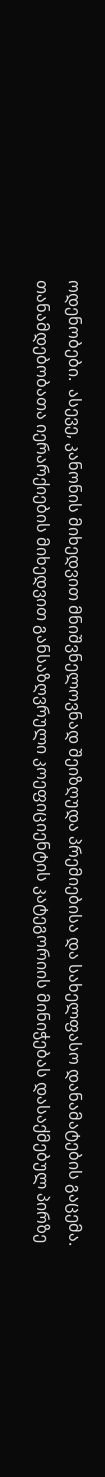ოდენობები.  ასევე, კანონის მიხედვით მნიშვნელოვნად შეიზღუდა პრემიებისა და სახელფასო დანამატების გაცემა.  თანამდებობათა იერარქიების მიხედვით განსაზღვრული კოეფიციენტის კატეგორიის მინიჭებას დასაქმებულ პირზე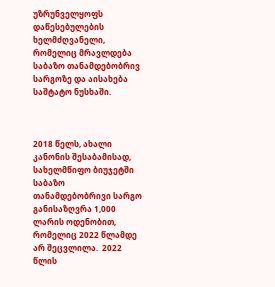უზრუნველყოფს დაწესებულების ხელმძღვანელი, რომელიც მრავლდება საბაზო თანამდებობრივ სარგოზე და აისახება საშტატო ნუსხაში.



2018 წელს, ახალი კანონის შესაბამისად, სახელმწიფო ბიუჯეტში საბაზო თანამდებობრივი სარგო განისაზღვრა 1,000 ლარის ოდენობით, რომელიც 2022 წლამდე არ შეცვლილა.  2022 წლის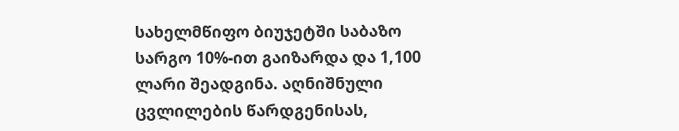სახელმწიფო ბიუჯეტში საბაზო სარგო 10%-ით გაიზარდა და 1,100 ლარი შეადგინა. აღნიშნული ცვლილების წარდგენისას,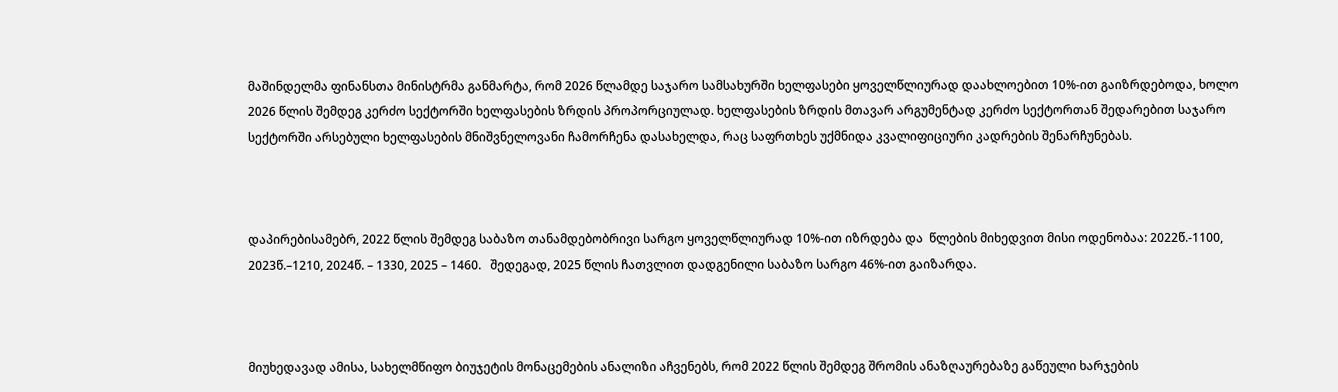მაშინდელმა ფინანსთა მინისტრმა განმარტა, რომ 2026 წლამდე საჯარო სამსახურში ხელფასები ყოველწლიურად დაახლოებით 10%-ით გაიზრდებოდა, ხოლო 2026 წლის შემდეგ კერძო სექტორში ხელფასების ზრდის პროპორციულად. ხელფასების ზრდის მთავარ არგუმენტად კერძო სექტორთან შედარებით საჯარო სექტორში არსებული ხელფასების მნიშვნელოვანი ჩამორჩენა დასახელდა, რაც საფრთხეს უქმნიდა კვალიფიციური კადრების შენარჩუნებას.



დაპირებისამებრ, 2022 წლის შემდეგ საბაზო თანამდებობრივი სარგო ყოველწლიურად 10%-ით იზრდება და  წლების მიხედვით მისი ოდენობაა: 2022წ.-1100, 2023წ.–1210, 2024წ. – 1330, 2025 – 1460.   შედეგად, 2025 წლის ჩათვლით დადგენილი საბაზო სარგო 46%-ით გაიზარდა.



მიუხედავად ამისა, სახელმწიფო ბიუჯეტის მონაცემების ანალიზი აჩვენებს, რომ 2022 წლის შემდეგ შრომის ანაზღაურებაზე გაწეული ხარჯების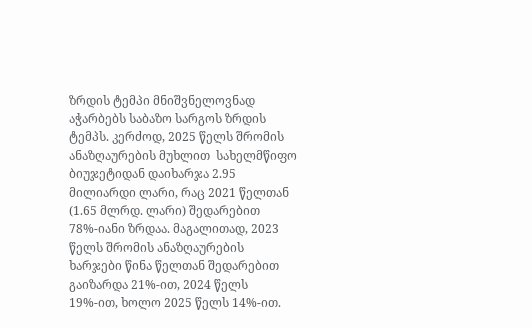ზრდის ტემპი მნიშვნელოვნად აჭარბებს საბაზო სარგოს ზრდის ტემპს. კერძოდ, 2025 წელს შრომის ანაზღაურების მუხლით  სახელმწიფო ბიუჯეტიდან დაიხარჯა 2.95 მილიარდი ლარი, რაც 2021 წელთან (1.65 მლრდ. ლარი) შედარებით 78%-იანი ზრდაა. მაგალითად, 2023 წელს შრომის ანაზღაურების ხარჯები წინა წელთან შედარებით გაიზარდა 21%-ით, 2024 წელს 19%-ით, ხოლო 2025 წელს 14%-ით.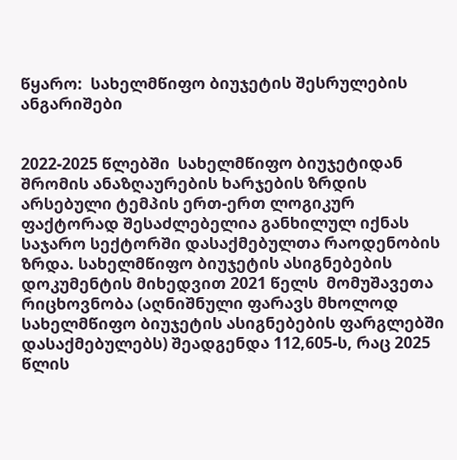წყარო:  სახელმწიფო ბიუჯეტის შესრულების ანგარიშები


2022-2025 წლებში  სახელმწიფო ბიუჯეტიდან  შრომის ანაზღაურების ხარჯების ზრდის არსებული ტემპის ერთ-ერთ ლოგიკურ  ფაქტორად შესაძლებელია განხილულ იქნას საჯარო სექტორში დასაქმებულთა რაოდენობის ზრდა. სახელმწიფო ბიუჯეტის ასიგნებების დოკუმენტის მიხედვით 2021 წელს  მომუშავეთა რიცხოვნობა (აღნიშნული ფარავს მხოლოდ სახელმწიფო ბიუჯეტის ასიგნებების ფარგლებში დასაქმებულებს) შეადგენდა 112,605-ს, რაც 2025 წლის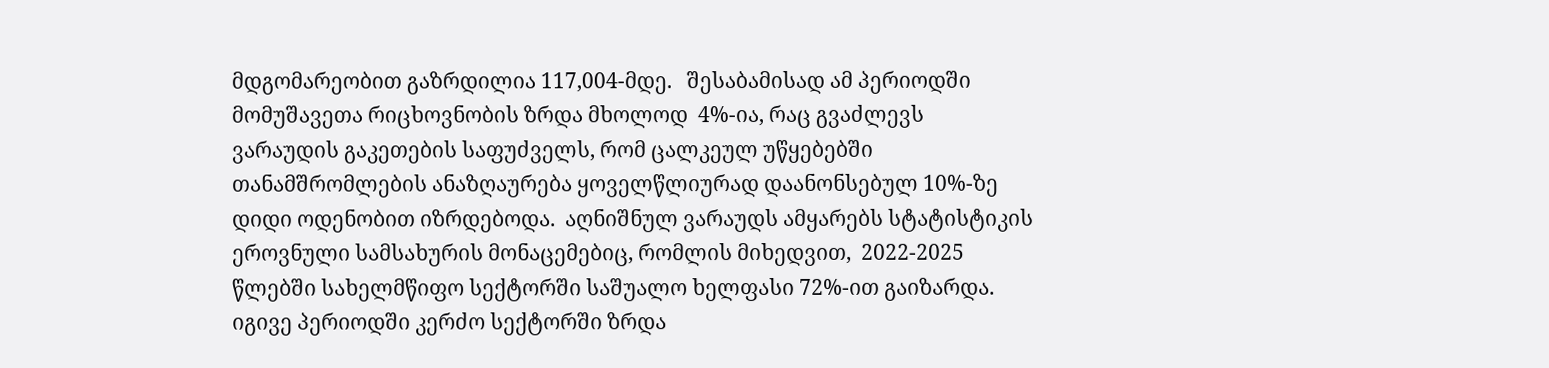მდგომარეობით გაზრდილია 117,004-მდე.   შესაბამისად ამ პერიოდში მომუშავეთა რიცხოვნობის ზრდა მხოლოდ  4%-ია, რაც გვაძლევს ვარაუდის გაკეთების საფუძველს, რომ ცალკეულ უწყებებში თანამშრომლების ანაზღაურება ყოველწლიურად დაანონსებულ 10%-ზე დიდი ოდენობით იზრდებოდა.  აღნიშნულ ვარაუდს ამყარებს სტატისტიკის ეროვნული სამსახურის მონაცემებიც, რომლის მიხედვით,  2022-2025 წლებში სახელმწიფო სექტორში საშუალო ხელფასი 72%-ით გაიზარდა. იგივე პერიოდში კერძო სექტორში ზრდა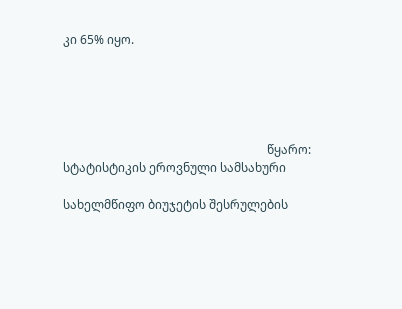კი 65% იყო.





                                                                    წყარო: სტატისტიკის ეროვნული სამსახური

სახელმწიფო ბიუჯეტის შესრულების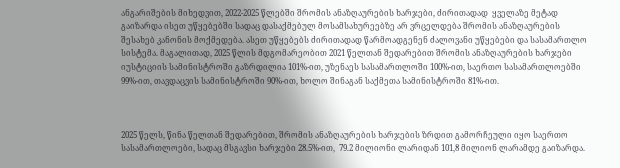ანგარიშების მიხედვით, 2022-2025 წლებში შრომის ანაზღაურების ხარჯები, ძირითადად  ყველაზე მეტად გაიზარდა ისეთ უწყებებში სადაც დასაქმებულ მოსამსახურეებზე არ ვრცელდება შრომის ანაზღაურების შესახებ კანონის მოქმედება. ასეთ უწყებებს ძირითადად წარმოადგენენ ძალოვანი უწყებები და სასამართლო სისტემა. მაგალითად, 2025 წლის მდგომარეობით 2021 წელთან შედარებით შრომის ანაზღაურების ხარჯები იუსტიციის სამინისტროში გაზრდილია 101%-ით, უზენაეს სასამართლოში 100%-ით, საერთო სასამართლოებში 99%-ით, თავდაცვის სამინისტროში 90%-ით, ხოლო შინაგან საქმეთა სამინისტროში 81%-ით.



2025 წელს, წინა წელთან შედარებით, შრომის ანაზღაურების ხარჯების ზრდით გამორჩეული იყო საერთო სასამართლოები, სადაც მსგავსი ხარჯები 28.5%-ით,  79.2 მილიონი ლარიდან 101,8 მილიონ ლარამდე გაიზარდა.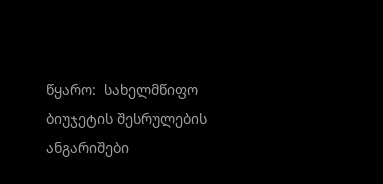წყარო:  სახელმწიფო ბიუჯეტის შესრულების ანგარიშები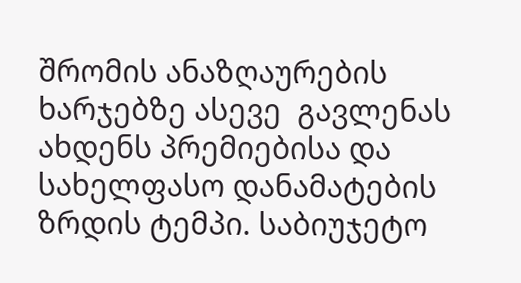შრომის ანაზღაურების ხარჯებზე ასევე  გავლენას ახდენს პრემიებისა და სახელფასო დანამატების ზრდის ტემპი. საბიუჯეტო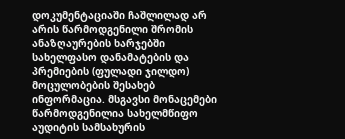დოკუმენტაციაში ჩაშლილად არ არის წარმოდგენილი შრომის ანაზღაურების ხარჯებში სახელფასო დანამატების და პრემიების (ფულადი ჯილდო) მოცულობების შესახებ ინფორმაცია. მსგავსი მონაცემები წარმოდგენილია სახელმწიფო აუდიტის სამსახურის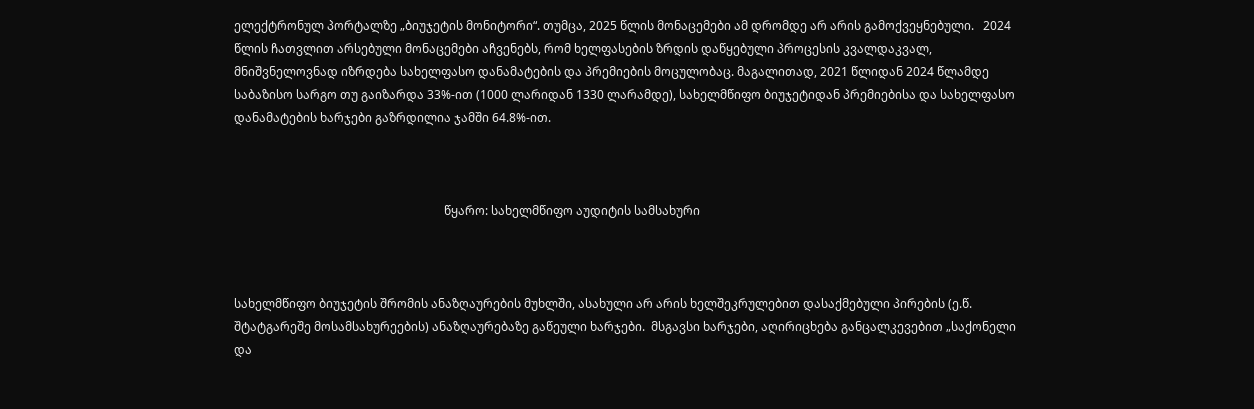ელექტრონულ პორტალზე „ბიუჯეტის მონიტორი“. თუმცა, 2025 წლის მონაცემები ამ დრომდე არ არის გამოქვეყნებული.   2024 წლის ჩათვლით არსებული მონაცემები აჩვენებს, რომ ხელფასების ზრდის დაწყებული პროცესის კვალდაკვალ, მნიშვნელოვნად იზრდება სახელფასო დანამატების და პრემიების მოცულობაც. მაგალითად, 2021 წლიდან 2024 წლამდე საბაზისო სარგო თუ გაიზარდა 33%-ით (1000 ლარიდან 1330 ლარამდე), სახელმწიფო ბიუჯეტიდან პრემიებისა და სახელფასო დანამატების ხარჯები გაზრდილია ჯამში 64.8%-ით.



                                                                      წყარო: სახელმწიფო აუდიტის სამსახური



სახელმწიფო ბიუჯეტის შრომის ანაზღაურების მუხლში, ასახული არ არის ხელშეკრულებით დასაქმებული პირების (ე.წ. შტატგარეშე მოსამსახურეების) ანაზღაურებაზე გაწეული ხარჯები.  მსგავსი ხარჯები, აღირიცხება განცალკევებით „საქონელი და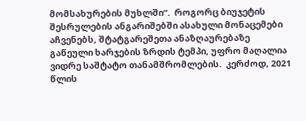მომსახურების მუხლში“.  როგორც ბიუჯეტის შესრულების ანგარიშებში ასახული მონაცემები აჩვენებს, შტატგარეშეთა ანაზღაურებაზე გაწეული ხარჯების ზრდის ტემპი, უფრო მაღალია ვიდრე საშტატო თანამშრომლების.  კერძოდ, 2021 წლის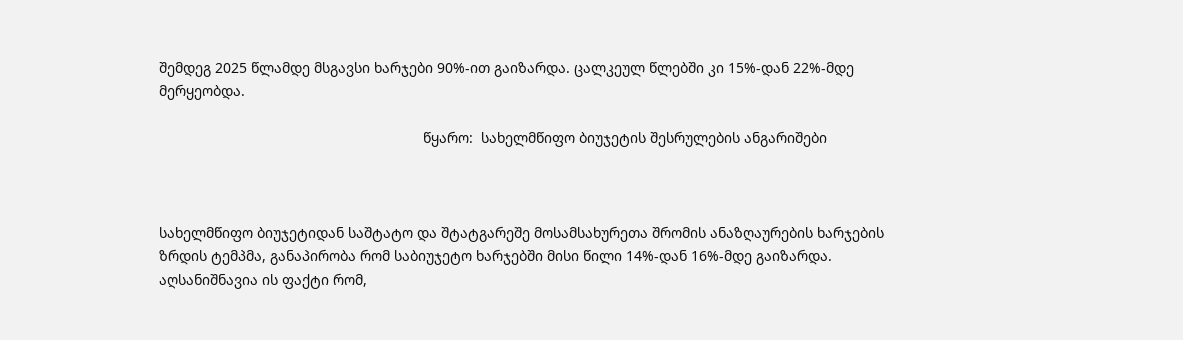შემდეგ 2025 წლამდე მსგავსი ხარჯები 90%-ით გაიზარდა. ცალკეულ წლებში კი 15%-დან 22%-მდე მერყეობდა.

                                                                  წყარო:  სახელმწიფო ბიუჯეტის შესრულების ანგარიშები



სახელმწიფო ბიუჯეტიდან საშტატო და შტატგარეშე მოსამსახურეთა შრომის ანაზღაურების ხარჯების ზრდის ტემპმა, განაპირობა რომ საბიუჯეტო ხარჯებში მისი წილი 14%-დან 16%-მდე გაიზარდა. აღსანიშნავია ის ფაქტი რომ,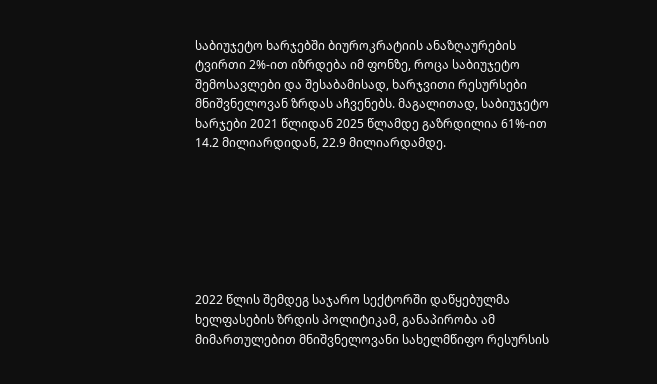საბიუჯეტო ხარჯებში ბიუროკრატიის ანაზღაურების ტვირთი 2%-ით იზრდება იმ ფონზე, როცა საბიუჯეტო შემოსავლები და შესაბამისად, ხარჯვითი რესურსები  მნიშვნელოვან ზრდას აჩვენებს. მაგალითად, საბიუჯეტო ხარჯები 2021 წლიდან 2025 წლამდე გაზრდილია 61%-ით 14.2 მილიარდიდან, 22.9 მილიარდამდე.







2022 წლის შემდეგ საჯარო სექტორში დაწყებულმა ხელფასების ზრდის პოლიტიკამ, განაპირობა ამ მიმართულებით მნიშვნელოვანი სახელმწიფო რესურსის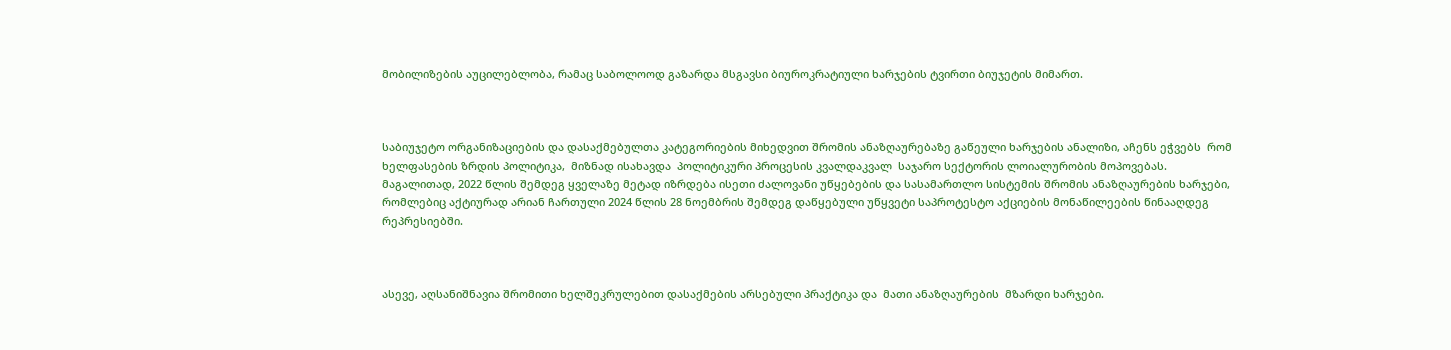მობილიზების აუცილებლობა, რამაც საბოლოოდ გაზარდა მსგავსი ბიუროკრატიული ხარჯების ტვირთი ბიუჯეტის მიმართ.



საბიუჯეტო ორგანიზაციების და დასაქმებულთა კატეგორიების მიხედვით შრომის ანაზღაურებაზე გაწეული ხარჯების ანალიზი, აჩენს ეჭვებს  რომ  ხელფასების ზრდის პოლიტიკა,  მიზნად ისახავდა  პოლიტიკური პროცესის კვალდაკვალ  საჯარო სექტორის ლოიალურობის მოპოვებას.  მაგალითად, 2022 წლის შემდეგ ყველაზე მეტად იზრდება ისეთი ძალოვანი უწყებების და სასამართლო სისტემის შრომის ანაზღაურების ხარჯები, რომლებიც აქტიურად არიან ჩართული 2024 წლის 28 ნოემბრის შემდეგ დაწყებული უწყვეტი საპროტესტო აქციების მონაწილეების წინააღდეგ რეპრესიებში.



ასევე, აღსანიშნავია შრომითი ხელშეკრულებით დასაქმების არსებული პრაქტიკა და  მათი ანაზღაურების  მზარდი ხარჯები.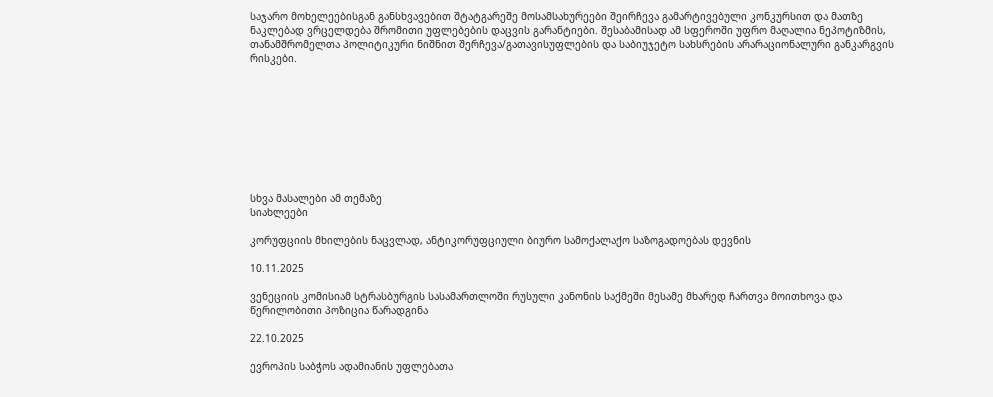საჯარო მოხელეებისგან განსხვავებით შტატგარეშე მოსამსახურეები შეირჩევა გამარტივებული კონკურსით და მათზე ნაკლებად ვრცელდება შრომითი უფლებების დაცვის გარანტიები. შესაბამისად ამ სფეროში უფრო მაღალია ნეპოტიზმის, თანამშრომელთა პოლიტიკური ნიშნით შერჩევა/გათავისუფლების და საბიუჯეტო სახსრების არარაციონალური განკარგვის რისკები.









სხვა მასალები ამ თემაზე
სიახლეები

კორუფციის მხილების ნაცვლად, ანტიკორუფციული ბიურო სამოქალაქო საზოგადოებას დევნის

10.11.2025

ვენეციის კომისიამ სტრასბურგის სასამართლოში რუსული კანონის საქმეში მესამე მხარედ ჩართვა მოითხოვა და წერილობითი პოზიცია წარადგინა

22.10.2025

ევროპის საბჭოს ადამიანის უფლებათა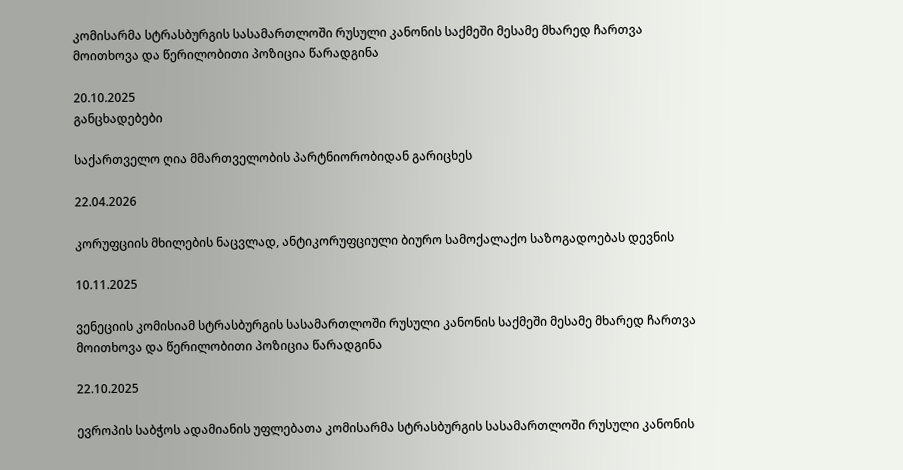კომისარმა სტრასბურგის სასამართლოში რუსული კანონის საქმეში მესამე მხარედ ჩართვა მოითხოვა და წერილობითი პოზიცია წარადგინა

20.10.2025
განცხადებები

საქართველო ღია მმართველობის პარტნიორობიდან გარიცხეს

22.04.2026

კორუფციის მხილების ნაცვლად, ანტიკორუფციული ბიურო სამოქალაქო საზოგადოებას დევნის

10.11.2025

ვენეციის კომისიამ სტრასბურგის სასამართლოში რუსული კანონის საქმეში მესამე მხარედ ჩართვა მოითხოვა და წერილობითი პოზიცია წარადგინა

22.10.2025

ევროპის საბჭოს ადამიანის უფლებათა კომისარმა სტრასბურგის სასამართლოში რუსული კანონის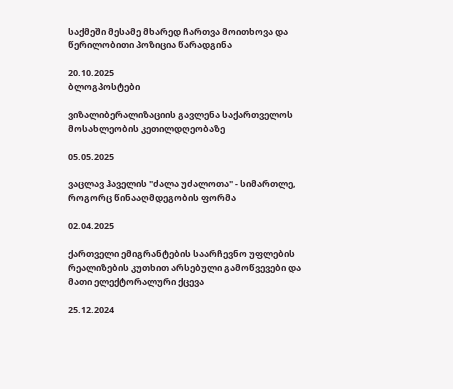საქმეში მესამე მხარედ ჩართვა მოითხოვა და წერილობითი პოზიცია წარადგინა

20.10.2025
ბლოგპოსტები

ვიზალიბერალიზაციის გავლენა საქართველოს მოსახლეობის კეთილდღეობაზე

05.05.2025

ვაცლავ ჰაველის "ძალა უძალოთა" - სიმართლე, როგორც წინააღმდეგობის ფორმა

02.04.2025

ქართველი ემიგრანტების საარჩევნო უფლების რეალიზების კუთხით არსებული გამოწვევები და მათი ელექტორალური ქცევა

25.12.2024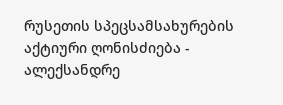რუსეთის სპეცსამსახურების აქტიური ღონისძიება - ალექსანდრე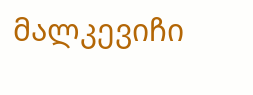მალკევიჩი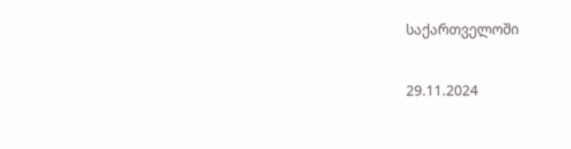საქართველოში

29.11.2024